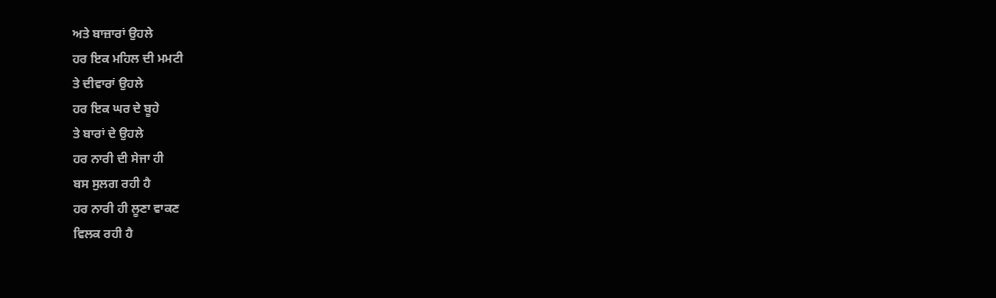ਅਤੇ ਬਾਜ਼ਾਰਾਂ ਉਹਲੇ
ਹਰ ਇਕ ਮਹਿਲ ਦੀ ਮਮਟੀ
ਤੇ ਦੀਵਾਰਾਂ ਉਹਲੇ
ਹਰ ਇਕ ਘਰ ਦੇ ਬੂਹੇ
ਤੇ ਬਾਰਾਂ ਦੇ ਉਹਲੇ
ਹਰ ਨਾਰੀ ਦੀ ਸੇਜਾ ਹੀ
ਬਸ ਸੁਲਗ ਰਹੀ ਹੈ
ਹਰ ਨਾਰੀ ਹੀ ਲੂਣਾ ਵਾਕਣ
ਵਿਲਕ ਰਹੀ ਹੈ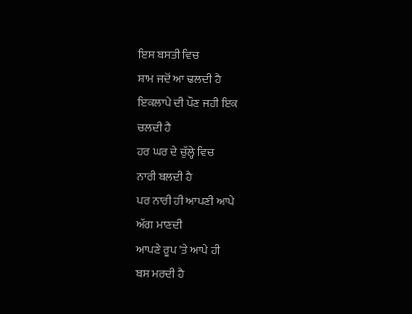ਇਸ ਬਸਤੀ ਵਿਚ
ਸ਼ਾਮ ਜਦੋਂ ਆ ਢਲਦੀ ਹੈ
ਇਕਲਾਪੇ ਦੀ ਪੌਣ ਜਹੀ ਇਕ
ਚਲਦੀ ਹੈ
ਹਰ ਘਰ ਦੇ ਚੁੱਲ੍ਹੇ ਵਿਚ
ਨਾਰੀ ਬਲਦੀ ਹੈ
ਪਰ ਨਾਰੀ ਹੀ ਆਪਣੀ ਆਪੇ
ਅੱਗ ਮਾਣਦੀ
ਆਪਣੇ ਰੂਪ 'ਤੇ ਆਪੇ ਹੀ
ਬਸ ਮਰਦੀ ਹੈ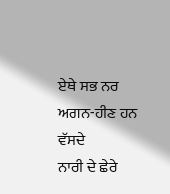ਏਥੇ ਸਭ ਨਰ
ਅਗਨ-ਹੀਣ ਹਨ ਵੱਸਦੇ
ਨਾਰੀ ਦੇ ਛੇਰੇ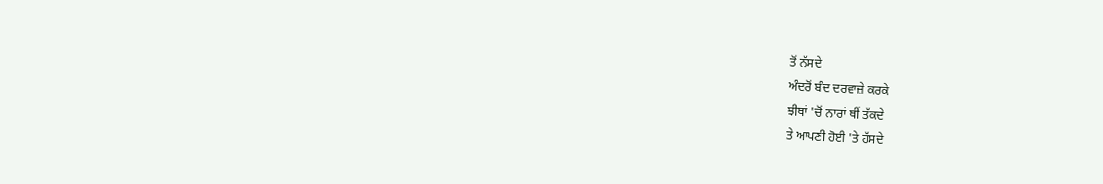ਤੋਂ ਨੱਸਦੇ
ਅੰਦਰੋਂ ਬੰਦ ਦਰਵਾਜ਼ੇ ਕਰਕੇ
ਝੀਥਾਂ 'ਚੋਂ ਨਾਰਾਂ ਥੀਂ ਤੱਕਦੇ
ਤੇ ਆਪਣੀ ਹੋਈ 'ਤੇ ਹੱਸਦੇ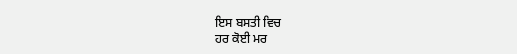ਇਸ ਬਸਤੀ ਵਿਚ
ਹਰ ਕੋਈ ਮਰ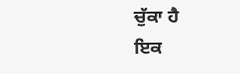ਚੁੱਕਾ ਹੈ
ਇਕ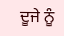ਦੂਜੇ ਨੂੰ